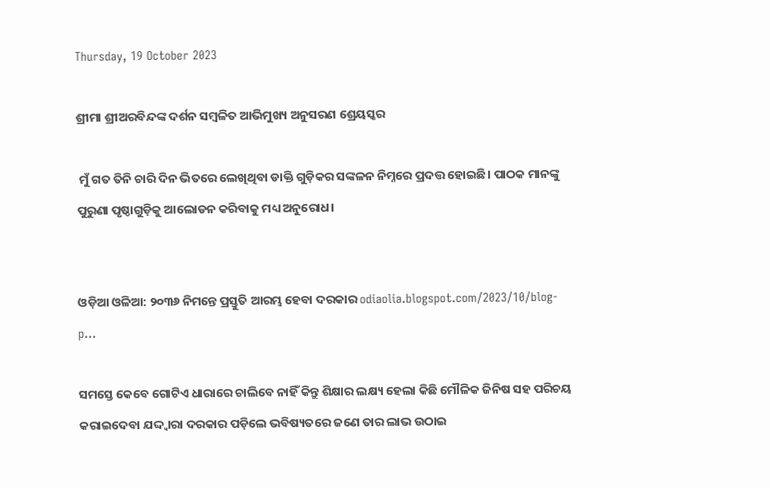Thursday, 19 October 2023

ଶ୍ରୀମା ଶ୍ରୀଅରବିନ୍ଦଙ୍କ ଦର୍ଶନ ସମ୍ବଳିତ ଆଭିମୁଖ୍ୟ ଅନୁସରଣ ଶ୍ରେୟସ୍କର

 ମୁଁ ଗତ ତିନି ଚାରି ଦିନ ଭିତରେ ଲେଖିଥିବା ଡାକ୍ତି ଗୁଡ଼ିକର ସଙ୍କଳନ ନିମ୍ନରେ ପ୍ରଦତ୍ତ ହୋଇଛି। ପାଠକ ମାନଙ୍କୁ ପୁରୁଣା ପୃଷ୍ଠାଗୁଡ଼ିକୁ ଆଲୋଡନ କରିବାକୁ ମଧ୍ୟ ଅନୁରୋଧ।


ଓଡ଼ିଆ ଓଳିଆ: ୨୦୩୬ ନିମନ୍ତେ ପ୍ରସ୍ତୁତି ଆରମ୍ଭ ହେବା ଦରକାର odiaolia.blogspot.com/2023/10/blog-p…

ସମସ୍ତେ କେବେ ଗୋଟିଏ ଧାରାରେ ଚାଲିବେ ନାହିଁ କିନ୍ତୁ ଶିକ୍ଷାର ଲକ୍ଷ୍ୟ ହେଲା କିଛି ମୌଳିକ ଜିନିଷ ସହ ପରିଚୟ କରାଇଦେବା ଯଦ୍ଦ୍ବାରା ଦରକାର ପଡ଼ିଲେ ଭବିଷ୍ୟତରେ ଜଣେ ତାର ଲାଭ ଉଠାଇ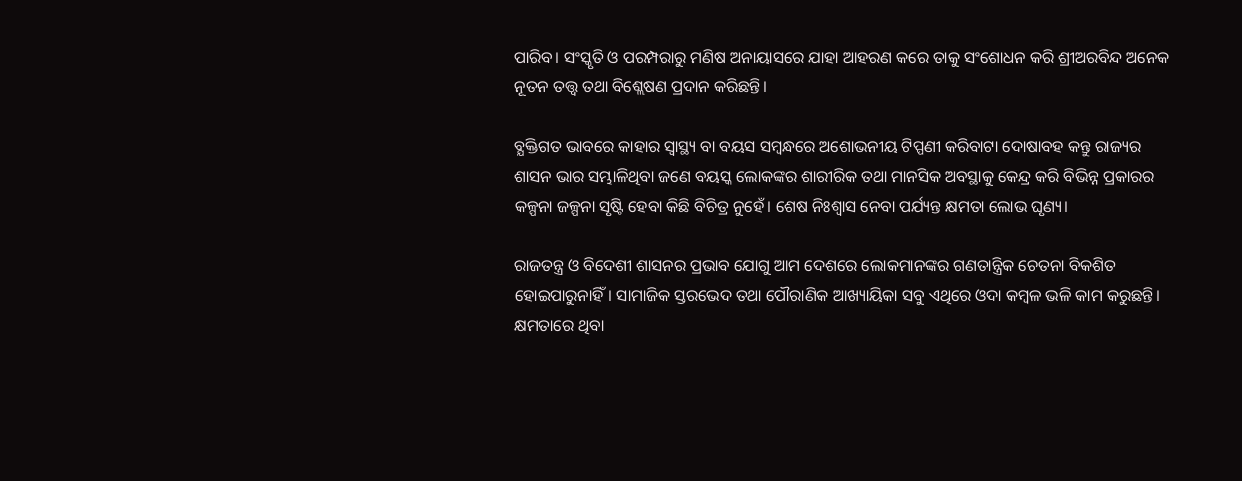ପାରିବ। ସଂସ୍କୃତି ଓ ପରମ୍ପରାରୁ ମଣିଷ ଅନାୟାସରେ ଯାହା ଆହରଣ କରେ ତାକୁ ସଂଶୋଧନ କରି ଶ୍ରୀଅରବିନ୍ଦ ଅନେକ ନୂତନ ତତ୍ତ୍ବ ତଥା ବିଶ୍ଲେଷଣ ପ୍ରଦାନ କରିଛନ୍ତି।

ବ୍ଯକ୍ତିଗତ ଭାବରେ କାହାର ସ୍ବାସ୍ଥ୍ୟ ବା ବୟସ ସମ୍ବନ୍ଧରେ ଅଶୋଭନୀୟ ଟିପ୍ପଣୀ କରିବାଟା ଦୋଷାବହ କନ୍ତୁ ରାଜ୍ୟର ଶାସନ ଭାର ସମ୍ଭାଳିଥିବା ଜଣେ ବୟସ୍କ ଲୋକଙ୍କର ଶାରୀରିକ ତଥା ମାନସିକ ଅବସ୍ଥାକୁ କେନ୍ଦ୍ର କରି ବିଭିନ୍ନ ପ୍ରକାରର କଳ୍ପନା ଜଳ୍ପନା ସୃଷ୍ଟି ହେବା କିଛି ବିଚିତ୍ର ନୁହେଁ। ଶେଷ ନିଃଶ୍ବାସ ନେବା ପର୍ଯ୍ୟନ୍ତ କ୍ଷମତା ଲୋଭ ଘୃଣ୍ୟ।

ରାଜତନ୍ତ୍ର ଓ ବିଦେଶୀ ଶାସନର ପ୍ରଭାବ ଯୋଗୁ ଆମ ଦେଶରେ ଲୋକମାନଙ୍କର ଗଣତାନ୍ତ୍ରିକ ଚେତନା ବିକଶିତ ହୋଇପାରୁନାହିଁ। ସାମାଜିକ ସ୍ତରଭେଦ ତଥା ପୌରାଣିକ ଆଖ୍ୟାୟିକା ସବୁ ଏଥିରେ ଓଦା କମ୍ବଳ ଭଳି କାମ କରୁଛନ୍ତି। କ୍ଷମତାରେ ଥିବା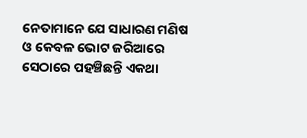ନେତାମାନେ ଯେ ସାଧାରଣ ମଣିଷ ଓ କେବଳ ଭୋଟ ଜରିଆରେ ସେଠାରେ ପହଞ୍ଚିଛନ୍ତି ଏକଥା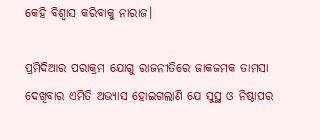କେହି ବିଶ୍ବାସ କରିବାକୁ ନାରାଜ।

ପ୍ରମିଦିଆର ପରାକ୍ରମ ଯୋଗୁ ରାଜନୀତିରେ ଜାକଜମକ ତାମସା ଦେଖିବାର ଏମିତି ଅଭ୍ୟାସ ହୋଇଗଲାଣି ଯେ ସୁସ୍ଥ ଓ ନିଷ୍ଠାପର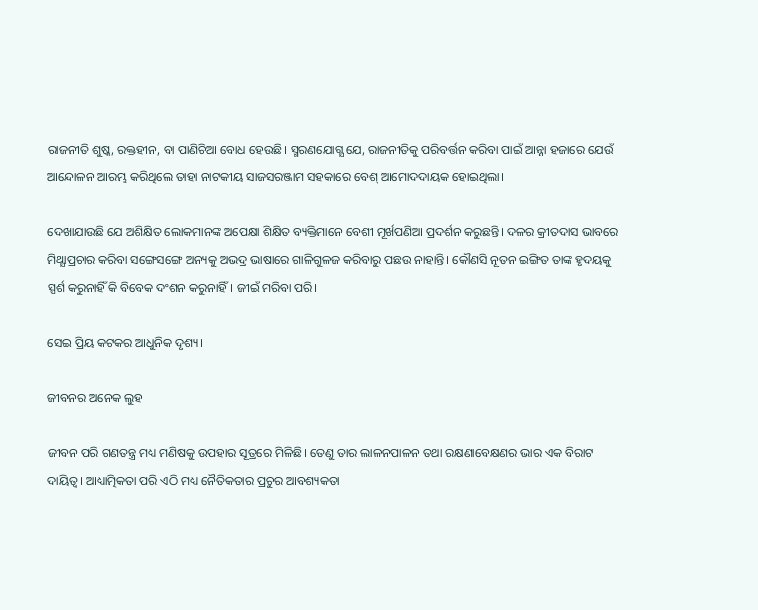ରାଜନୀତି ଶୁଷ୍କ, ରକ୍ତହୀନ, ବା ପାଣିଚିଆ ବୋଧ ହେଉଛି। ସ୍ମରଣଯୋଗ୍ଯ ଯେ, ରାଜନୀତିକୁ ପରିବର୍ତ୍ତନ କରିବା ପାଇଁ ଆନ୍ନା ହଜାରେ ଯେଉଁ ଆନ୍ଦୋଳନ ଆରମ୍ଭ କରିଥିଲେ ତାହା ନାଟକୀୟ ସାଜସରଞ୍ଜାମ ସହକାରେ ବେଶ୍ ଆମୋଦଦାୟକ ହୋଇଥିଲା।

ଦେଖାଯାଉଛି ଯେ ଅଶିକ୍ଷିତ ଲୋକମାନଙ୍କ ଅପେକ୍ଷା ଶିକ୍ଷିତ ବ୍ୟକ୍ତିମାନେ ବେଶୀ ମୂର୍ଖପଣିଆ ପ୍ରଦର୍ଶନ କରୁଛନ୍ତି। ଦଳର କ୍ରୀତଦାସ ଭାବରେ ମିଥ୍ଯାପ୍ରଚାର କରିବା ସଙ୍ଗେସଙ୍ଗେ ଅନ୍ୟକୁ ଅଭଦ୍ର ଭାଷାରେ ଗାଳିଗୁଳଜ କରିବାରୁ ପଛଉ ନାହାନ୍ତି। କୌଣସି ନୂତନ ଇଙ୍ଗିତ ତାଙ୍କ ହୃଦୟକୁ ସ୍ପର୍ଶ କରୁନାହିଁ କି ବିବେକ ଦଂଶନ କରୁନାହିଁ। ଜୀଇଁ ମରିବା ପରି।

ସେଇ ପ୍ରିୟ କଟକର ଆଧୁନିକ ଦୃଶ୍ୟ।

ଜୀବନର ଅନେକ ଲୁହ

ଜୀବନ ପରି ଗଣତନ୍ତ୍ର ମଧ୍ୟ ମଣିଷକୁ ଉପହାର ସୂତ୍ରରେ ମିଳିଛି। ତେଣୁ ତାର ଲାଳନପାଳନ ତଥା ରକ୍ଷଣାବେକ୍ଷଣର ଭାର ଏକ ବିରାଟ ଦାୟିତ୍ବ। ଆଧ୍ୟାତ୍ମିକତା ପରି ଏଠି ମଧ୍ୟ ନୈତିକତାର ପ୍ରଚୁର ଆବଶ୍ୟକତା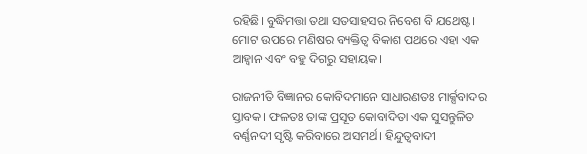ରହିଛି। ବୁଦ୍ଧିମତ୍ତା ତଥା ସତସାହସର ନିବେଶ ବି ଯଥେଷ୍ଟ। ମୋଟ ଉପରେ ମଣିଷର ବ୍ୟକ୍ତିତ୍ୱ ବିକାଶ ପଥରେ ଏହା ଏକ ଆହ୍ବାନ ଏବଂ ବହୁ ଦିଗରୁ ସହାୟକ।

ରାଜନୀତି ବିଜ୍ଞାନର କୋବିଦମାନେ ସାଧାରଣତଃ ମାର୍କ୍ସବାଦର ସ୍ତାବକ। ଫଳତଃ ତାଙ୍କ ପ୍ରସୂତ କୋବାଦିତା ଏକ ସୁସନ୍ତୁଳିତ ବର୍ଣ୍ଣନଦୀ ସୃଷ୍ଟି କରିବାରେ ଅସମର୍ଥ। ହିନ୍ଦୁତ୍ୱବାଦୀ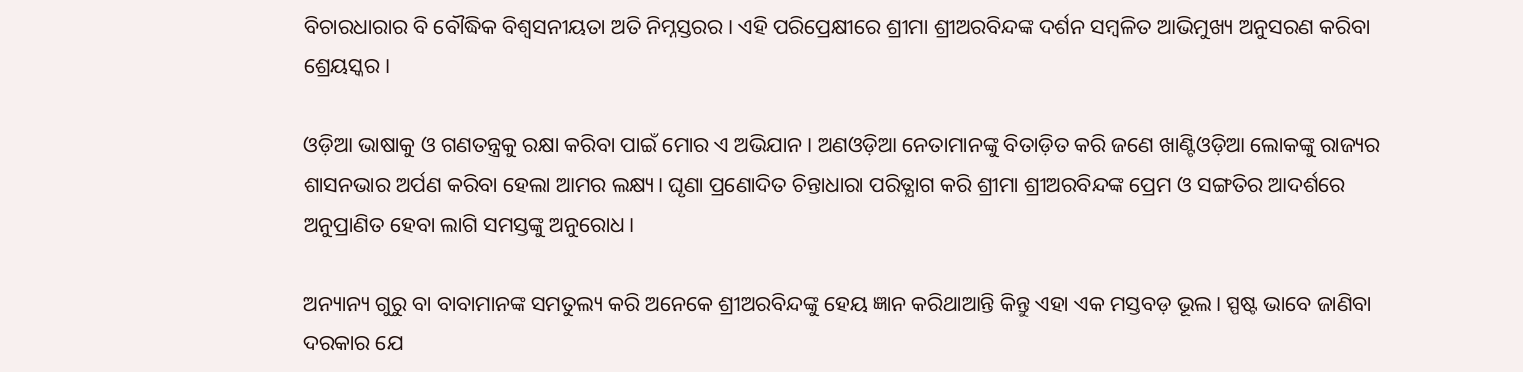ବିଚାରଧାରାର ବି ବୌଦ୍ଧିକ ବିଶ୍ବସନୀୟତା ଅତି ନିମ୍ନସ୍ତରର। ଏହି ପରିପ୍ରେକ୍ଷୀରେ ଶ୍ରୀମା ଶ୍ରୀଅରବିନ୍ଦଙ୍କ ଦର୍ଶନ ସମ୍ବଳିତ ଆଭିମୁଖ୍ୟ ଅନୁସରଣ କରିବା ଶ୍ରେୟସ୍କର।

ଓଡ଼ିଆ ଭାଷାକୁ ଓ ଗଣତନ୍ତ୍ରକୁ ରକ୍ଷା କରିବା ପାଇଁ ମୋର ଏ ଅଭିଯାନ। ଅଣଓଡ଼ିଆ ନେତାମାନଙ୍କୁ ବିତାଡ଼ିତ କରି ଜଣେ ଖାଣ୍ଟିଓଡ଼ିଆ ଲୋକଙ୍କୁ ରାଜ୍ୟର ଶାସନଭାର ଅର୍ପଣ କରିବା ହେଲା ଆମର ଲକ୍ଷ୍ୟ। ଘୃଣା ପ୍ରଣୋଦିତ ଚିନ୍ତାଧାରା ପରିତ୍ଯାଗ କରି ଶ୍ରୀମା ଶ୍ରୀଅରବିନ୍ଦଙ୍କ ପ୍ରେମ ଓ ସଙ୍ଗତିର ଆଦର୍ଶରେ ଅନୁପ୍ରାଣିତ ହେବା ଲାଗି ସମସ୍ତଙ୍କୁ ଅନୁରୋଧ।

ଅନ୍ୟାନ୍ୟ ଗୁରୁ ବା ବାବାମାନଙ୍କ ସମତୁଲ୍ୟ କରି ଅନେକେ ଶ୍ରୀଅରବିନ୍ଦଙ୍କୁ ହେୟ ଜ୍ଞାନ କରିଥାଆନ୍ତି କିନ୍ତୁ ଏହା ଏକ ମସ୍ତବଡ଼ ଭୂଲ। ସ୍ପଷ୍ଟ ଭାବେ ଜାଣିବା ଦରକାର ଯେ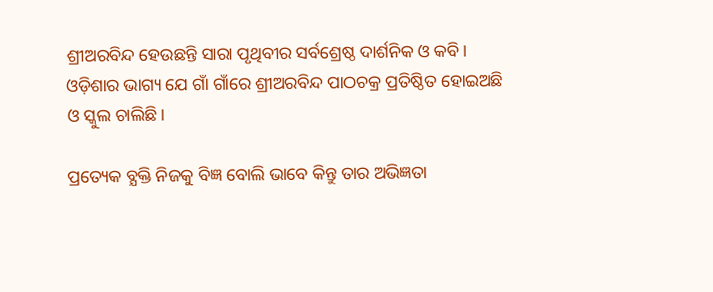ଶ୍ରୀଅରବିନ୍ଦ ହେଉଛନ୍ତି ସାରା ପୃଥିବୀର ସର୍ବଶ୍ରେଷ୍ଠ ଦାର୍ଶନିକ ଓ କବି। ଓଡ଼ିଶାର ଭାଗ୍ୟ ଯେ ଗାଁ ଗାଁରେ ଶ୍ରୀଅରବିନ୍ଦ ପାଠଚକ୍ର ପ୍ରତିଷ୍ଠିତ ହୋଇଅଛି ଓ ସ୍କୁଲ ଚାଲିଛି।

ପ୍ରତ୍ୟେକ ବ୍ଯକ୍ତି ନିଜକୁ ବିଜ୍ଞ ବୋଲି ଭାବେ କିନ୍ତୁ ତାର ଅଭିଜ୍ଞତା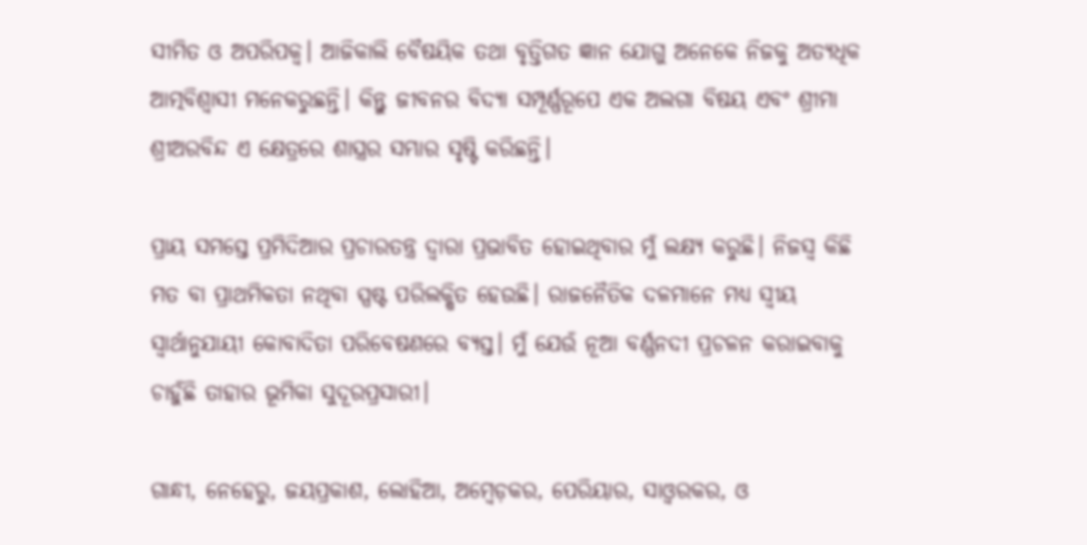ସୀମିତ ଓ ଅପରିପକ୍ବ। ଆଜିକାଲି ବୈଷୟିକ ତଥା ବୃତ୍ତିଗତ ଜ୍ଞାନ ଯୋଗୁ ଅନେକେ ନିଜକୁ ଅତ୍ୟଧିକ ଆତ୍ମବିଶ୍ୱାସୀ ମନେକରୁଛନ୍ତି। କିନ୍ତୁ ଜୀବନର ବିଦ୍ୟା ସମ୍ପୂର୍ଣ୍ଣରୂପେ ଏକ ଅଲଗା ବିଷୟ ଏବଂ ଶ୍ରୀମା ଶ୍ରୀଅରବିନ୍ଦ ଏ କ୍ଷେତ୍ରରେ ଶାସ୍ତ୍ରର ସମ୍ଭାର ସୃଷ୍ଟି କରିଛନ୍ତି।

ପ୍ରାୟ ସମସ୍ତେ ପ୍ରମିଦିଆର ପ୍ରଚାରତନ୍ତ୍ର ଦ୍ବାରା ପ୍ରଭାବିତ ହୋଇଥିବାର ମୁଁ ଲକ୍ଷ୍ୟ କରୁଛି। ନିଜସ୍ବ କିଛି ମତ ବା ପ୍ରାଥମିକତା ନଥିବା ସ୍ପଷ୍ଟ ପରିଲକ୍ଷିତ ହେଉଛି। ରାଜନୈତିକ ଦଳମାନେ ମଧ୍ୟ ସ୍ବୀୟ ସ୍ବାର୍ଥାନୁଯାୟୀ କୋବାଦିତା ପରିବେଷଣରେ ବ୍ୟସ୍ତ। ମୁଁ ଯେଉଁ ନୂଆ ବର୍ଣ୍ଣନଦୀ ପ୍ରଚଳନ କରାଇବାକୁ ଚାହୁଁଛି ତାହାର ଭୂମିକା ସୁଦୂରପ୍ରସାରୀ।

ଗାନ୍ଧୀ, ନେହେରୁ, ଜୟପ୍ରକାଶ, ଲୋହିଆ, ଅମ୍ବେଡ଼କର, ପେରିୟାର, ସାଓ୍ୱରକର, ଓ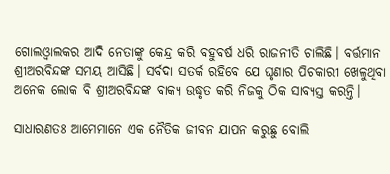ଗୋଲଓ୍ବାଲକର ଆଦି ନେତାଙ୍କୁ କେନ୍ଦ୍ର କରି ବହୁବର୍ଷ ଧରି ରାଜନୀତି ଚାଲିଛି। ବର୍ତ୍ତମାନ ଶ୍ରୀଅରବିନ୍ଦଙ୍କ ସମୟ ଆସିଛି। ସର୍ବଦା ସତର୍କ ରହିବେ ଯେ ଘୃଣାର ପିଚକାରୀ ଖେଳୁଥିବା ଅନେକ ଲୋକ ବି ଶ୍ରୀଅରବିନ୍ଦଙ୍କ ବାକ୍ଯ ଉଦ୍ଧୃତ କରି ନିଜକୁ ଠିକ ସାବ୍ୟସ୍ତ କରନ୍ତି।

ସାଧାରଣତଃ ଆମେମାନେ ଏକ ନୈତିକ ଜୀବନ ଯାପନ କରୁଛୁ ବୋଲି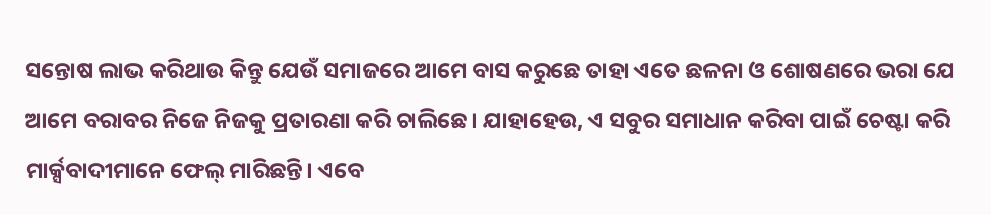ସନ୍ତୋଷ ଲାଭ କରିଥାଉ କିନ୍ତୁ ଯେଉଁ ସମାଜରେ ଆମେ ବାସ କରୁଛେ ତାହା ଏତେ ଛଳନା ଓ ଶୋଷଣରେ ଭରା ଯେ ଆମେ ବରାବର ନିଜେ ନିଜକୁ ପ୍ରତାରଣା କରି ଚାଲିଛେ। ଯାହାହେଉ, ଏ ସବୁର ସମାଧାନ କରିବା ପାଇଁ ଚେଷ୍ଟା କରି ମାର୍କ୍ସବାଦୀମାନେ ଫେଲ୍ ମାରିଛନ୍ତି। ଏବେ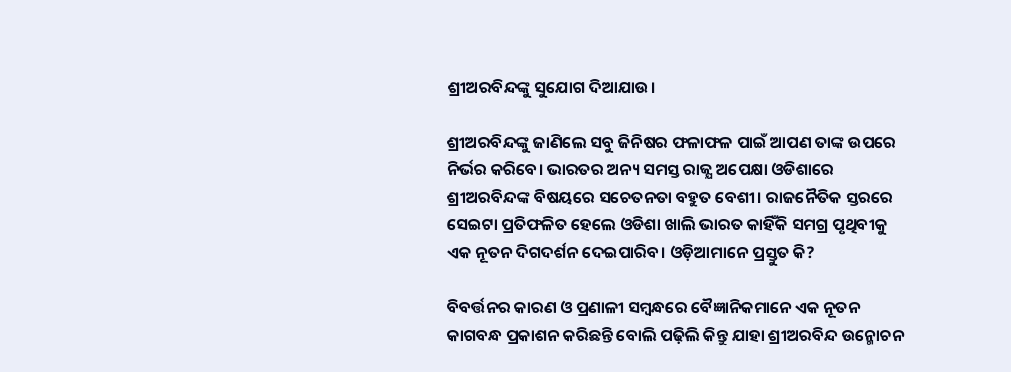ଶ୍ରୀଅରବିନ୍ଦଙ୍କୁ ସୁଯୋଗ ଦିଆଯାଉ।

ଶ୍ରୀଅରବିନ୍ଦଙ୍କୁ ଜାଣିଲେ ସବୁ ଜିନିଷର ଫଳାଫଳ ପାଇଁ ଆପଣ ତାଙ୍କ ଉପରେ ନିର୍ଭର କରିବେ। ଭାରତର ଅନ୍ୟ ସମସ୍ତ ରାଜ୍ଯ ଅପେକ୍ଷା ଓଡିଶାରେ ଶ୍ରୀଅରବିନ୍ଦଙ୍କ ବିଷୟରେ ସଚେତନତା ବହୁତ ବେଶୀ। ରାଜନୈତିକ ସ୍ତରରେ ସେଇଟା ପ୍ରତିଫଳିତ ହେଲେ ଓଡିଶା ଖାଲି ଭାରତ କାହିଁକି ସମଗ୍ର ପୃଥିବୀକୁ ଏକ ନୂତନ ଦିଗଦର୍ଶନ ଦେଇପାରିବ। ଓଡ଼ିଆମାନେ ପ୍ରସ୍ତୁତ କି?

ବିବର୍ତ୍ତନର କାରଣ ଓ ପ୍ରଣାଳୀ ସମ୍ବନ୍ଧରେ ବୈଜ୍ଞାନିକମାନେ ଏକ ନୂତନ କାଗବନ୍ଧ ପ୍ରକାଶନ କରିଛନ୍ତି ବୋଲି ପଢ଼ିଲି କିନ୍ତୁ ଯାହା ଶ୍ରୀଅରବିନ୍ଦ ଉନ୍ମୋଚନ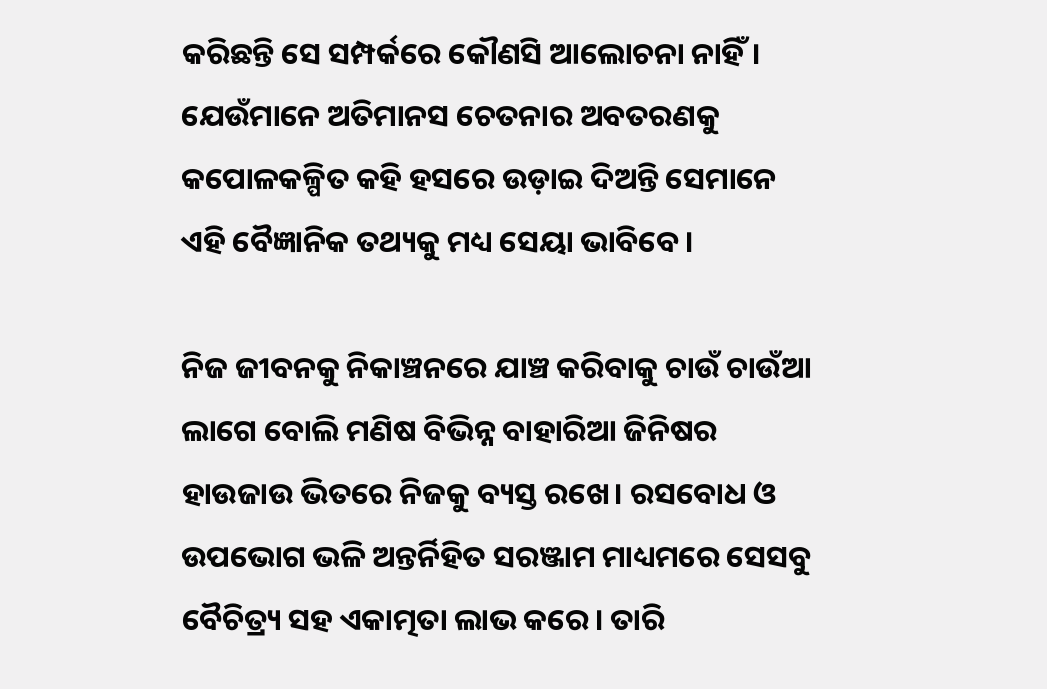କରିଛନ୍ତି ସେ ସମ୍ପର୍କରେ କୌଣସି ଆଲୋଚନା ନାହିଁ। ଯେଉଁମାନେ ଅତିମାନସ ଚେତନାର ଅବତରଣକୁ କପୋଳକଳ୍ପିତ କହି ହସରେ ଉଡ଼ାଇ ଦିଅନ୍ତି ସେମାନେ ଏହି ବୈଜ୍ଞାନିକ ତଥ୍ୟକୁ ମଧ୍ୟ ସେୟା ଭାବିବେ।

ନିଜ ଜୀବନକୁ ନିକାଞ୍ଚନରେ ଯାଞ୍ଚ କରିବାକୁ ଚାଉଁ ଚାଉଁଆ ଲାଗେ ବୋଲି ମଣିଷ ବିଭିନ୍ନ ବାହାରିଆ ଜିନିଷର ହାଉଜାଉ ଭିତରେ ନିଜକୁ ବ୍ୟସ୍ତ ରଖେ। ରସବୋଧ ଓ ଉପଭୋଗ ଭଳି ଅନ୍ତର୍ନିହିତ ସରଞ୍ଜାମ ମାଧ୍ୟମରେ ସେସବୁ ବୈଚିତ୍ର୍ୟ ସହ ଏକାତ୍ମତା ଲାଭ କରେ। ତାରି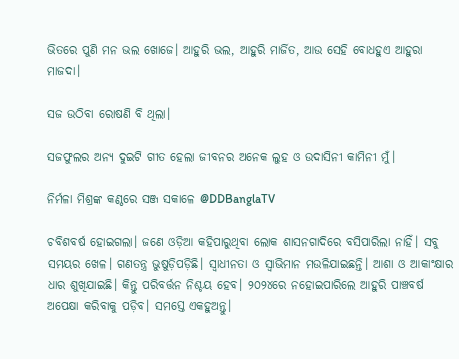ଭିତରେ ପୁଣି ମନ ଭଲ ଖୋଜେ। ଆହୁରି ଭଲ, ଆହୁରି ମାର୍ଜିତ, ଆଉ ସେହି ବୋଧହୁଏ ଆହୁରା ମାଜଦା।

ସଜ ଉଠିବା ରୋଷଣି ବି ଥିଲା।

ସଜଫୁଲର ଅନ୍ୟ ଦୁଇଟି ଗୀତ ହେଲା ଜୀବନର ଅନେକ ଲୁହ ଓ ଉଦାସିନୀ କାମିନୀ ମୁଁ।

ନିର୍ମଳା ମିଶ୍ରଙ୍କ କଣ୍ଠରେ ସଞ୍ଜ ସକାଳେ @DDBanglaTV

ଚବିଶବର୍ଷ ହୋଇଗଲା। ଜଣେ ଓଡ଼ିଆ କହିପାରୁଥିବା ଲୋକ ଶାସନଗାଦିରେ ବସିପାରିଲା ନାହିଁ। ସବୁ ସମୟର ଖେଳ। ଗଣତନ୍ତ୍ର ଭୁଷୁଡ଼ିପଡ଼ିଛି। ସ୍ବାଧୀନତା ଓ ସ୍ବାଭିମାନ ମଉଳିଯାଇଛନ୍ତି। ଆଶା ଓ ଆକାଂକ୍ଷାର ଧାର ଶୁଖିଯାଇଛି। କିନ୍ତୁ ପରିବର୍ତ୍ତନ ନିଶ୍ଚୟ ହେବ। ୨୦୨୪ରେ ନହୋଇପାରିଲେ ଆହୁରି ପାଞ୍ଚବର୍ଷ ଅପେକ୍ଷା କରିବାକୁ ପଡ଼ିବ। ସମସ୍ତେ ଏକହୁଅନ୍ତୁ।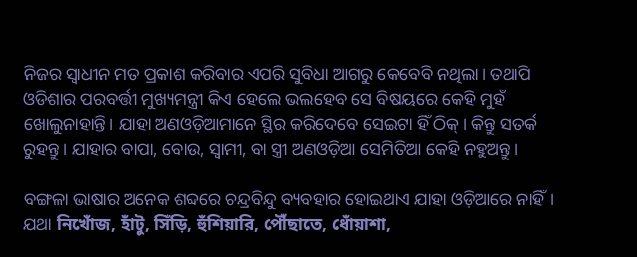ନିଜର ସ୍ଵାଧୀନ ମତ ପ୍ରକାଶ କରିବାର ଏପରି ସୁବିଧା ଆଗରୁ କେବେବି ନଥିଲା। ତଥାପି ଓଡିଶାର ପରବର୍ତ୍ତୀ ମୁଖ୍ୟମନ୍ତ୍ରୀ କିଏ ହେଲେ ଭଲହେବ ସେ ବିଷୟରେ କେହି ମୁହଁ ଖୋଲୁନାହାନ୍ତି। ଯାହା ଅଣଓଡ଼ିଆମାନେ ସ୍ଥିର କରିଦେବେ ସେଇଟା ହିଁ ଠିକ୍। କିନ୍ତୁ ସତର୍କ ରୁହନ୍ତୁ। ଯାହାର ବାପା, ବୋଉ, ସ୍ବାମୀ, ବା ସ୍ତ୍ରୀ ଅଣଓଡ଼ିଆ ସେମିତିଆ କେହି ନହୁଅନ୍ତୁ।

ବଙ୍ଗଳା ଭାଷାର ଅନେକ ଶବ୍ଦରେ ଚନ୍ଦ୍ରବିନ୍ଦୁ ବ୍ୟବହାର ହୋଇଥାଏ ଯାହା ଓଡ଼ିଆରେ ନାହିଁ। ଯଥା নিখোঁজ, হাঁটু, সিঁড়ি, হুঁশিয়ারি, পৌঁছাতে, ধোঁয়াশা,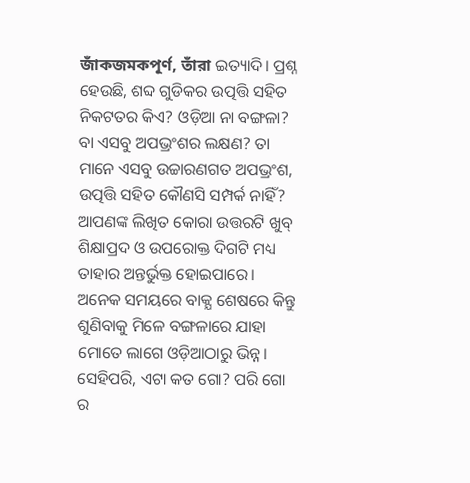জাঁকজমকপূর্ণ, তাঁরা ଇତ୍ୟାଦି। ପ୍ରଶ୍ନ ହେଉଛି, ଶବ୍ଦ ଗୁଡିକର ଉତ୍ପତ୍ତି ସହିତ ନିକଟତର କିଏ? ଓଡ଼ିଆ ନା ବଙ୍ଗଳା? ବା ଏସବୁ ଅପଭ୍ରଂଶର ଲକ୍ଷଣ? ତା ମାନେ ଏସବୁ ଉଚ୍ଚାରଣଗତ ଅପଭ୍ରଂଶ, ଉତ୍ପତ୍ତି ସହିତ କୌଣସି ସମ୍ପର୍କ ନାହିଁ? ଆପଣଙ୍କ ଲିଖିତ କୋରା ଉତ୍ତରଟି ଖୁବ୍ ଶିକ୍ଷାପ୍ରଦ ଓ ଉପରୋକ୍ତ ଦିଗଟି ମଧ୍ୟ ତାହାର ଅନ୍ତର୍ଭୁକ୍ତ ହୋଇପାରେ। ଅନେକ ସମୟରେ ବାକ୍ଯ ଶେଷରେ କିନ୍ତୁ ଶୁଣିବାକୁ ମିଳେ ବଙ୍ଗଳାରେ ଯାହା ମୋତେ ଲାଗେ ଓଡ଼ିଆଠାରୁ ଭିନ୍ନ। ସେହିପରି, ଏଟା କତ ଗୋ? ପରି ଗୋ ର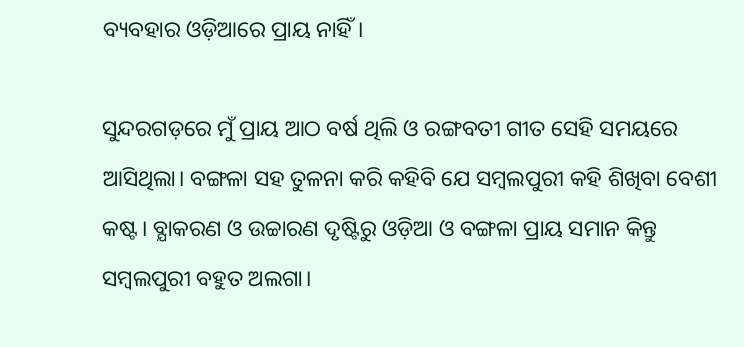ବ୍ୟବହାର ଓଡ଼ିଆରେ ପ୍ରାୟ ନାହିଁ।

ସୁନ୍ଦରଗଡ଼ରେ ମୁଁ ପ୍ରାୟ ଆଠ ବର୍ଷ ଥିଲି ଓ ରଙ୍ଗବତୀ ଗୀତ ସେହି ସମୟରେ ଆସିଥିଲା। ବଙ୍ଗଳା ସହ ତୁଳନା କରି କହିବି ଯେ ସମ୍ବଲପୁରୀ କହି ଶିଖିବା ବେଶୀ କଷ୍ଟ। ବ୍ଯାକରଣ ଓ ଉଚ୍ଚାରଣ ଦୃଷ୍ଟିରୁ ଓଡ଼ିଆ ଓ ବଙ୍ଗଳା ପ୍ରାୟ ସମାନ କିନ୍ତୁ ସମ୍ବଲପୁରୀ ବହୁତ ଅଲଗା।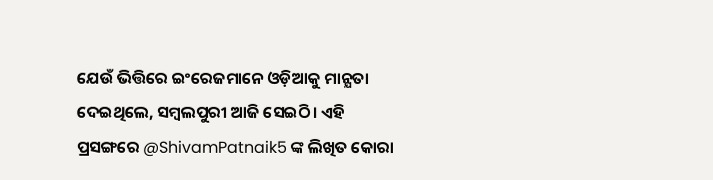ଯେଉଁ ଭିତ୍ତିରେ ଇଂରେଜମାନେ ଓଡ଼ିଆକୁ ମାନ୍ଯତା ଦେଇଥିଲେ, ସମ୍ବଲପୁରୀ ଆଜି ସେଇଠି। ଏହି ପ୍ରସଙ୍ଗରେ @ShivamPatnaik5 ଙ୍କ ଲିଖିତ କୋରା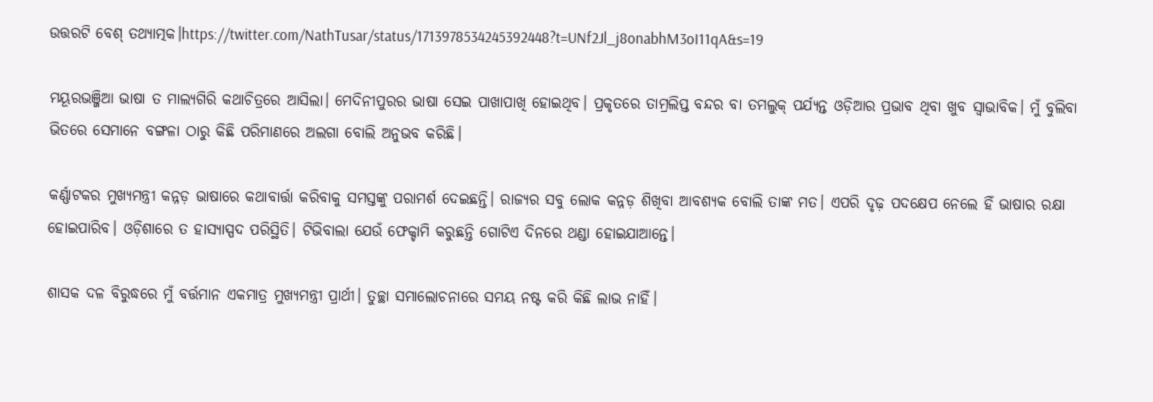ଉତ୍ତରଟି ବେଶ୍ ତଥ୍ୟାତ୍ମକ।https://twitter.com/NathTusar/status/1713978534245392448?t=UNf2Jl_j8onabhM3oI11qA&s=19

ମୟୂରଭଞ୍ଜିଆ ଭାଷା ତ ମାଲ୍ୟଗିରି କଥାଚିତ୍ରରେ ଆସିଲା। ମେଦିନୀପୁରର ଭାଷା ସେଇ ପାଖାପାଖି ହୋଇଥିବ। ପ୍ରକୃତରେ ତାମ୍ରଲିପ୍ତ ବନ୍ଦର ବା ତମଲୁକ୍ ପର୍ଯ୍ୟନ୍ତ ଓଡ଼ିଆର ପ୍ରଭାବ ଥିବା ଖୁବ ସ୍ବାଭାବିକ। ମୁଁ ବୁଲିବା ଭିତରେ ସେମାନେ ବଙ୍ଗଳା ଠାରୁ କିଛି ପରିମାଣରେ ଅଲଗା ବୋଲି ଅନୁଭବ କରିଛି।

କର୍ଣ୍ଣାଟକର ମୁଖ୍ୟମନ୍ତ୍ରୀ କନ୍ନଡ଼ ଭାଷାରେ କଥାବାର୍ତ୍ତା କରିବାକୁ ସମସ୍ତଙ୍କୁ ପରାମର୍ଶ ଦେଇଛନ୍ତି। ରାଜ୍ୟର ସବୁ ଲୋକ କନ୍ନଡ଼ ଶିଖିବା ଆବଶ୍ଯକ ବୋଲି ତାଙ୍କ ମତ। ଏପରି ଦୃଢ଼ ପଦକ୍ଷେପ ନେଲେ ହିଁ ଭାଷାର ରକ୍ଷା ହୋଇପାରିବ। ଓଡ଼ିଶାରେ ତ ହାସ୍ୟାସ୍ପଦ ପରିସ୍ଥିତି। ଟିଭିବାଲା ଯେଉଁ ଫେକ୍ଚାମି କରୁଛନ୍ତି ଗୋଟିଏ ଦିନରେ ଥଣ୍ଡା ହୋଇଯାଆନ୍ତେ।

ଶାସକ ଦଳ ବିରୁଦ୍ଧରେ ମୁଁ ବର୍ତ୍ତମାନ ଏକମାତ୍ର ମୁଖ୍ୟମନ୍ତ୍ରୀ ପ୍ରାର୍ଥୀ। ତୁଚ୍ଛା ସମାଲୋଚନାରେ ସମୟ ନଷ୍ଟ କରି କିଛି ଲାଭ ନାହିଁ।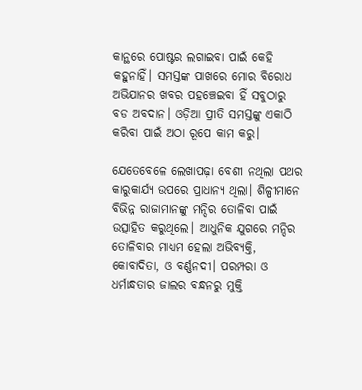କାନ୍ଥରେ ପୋଷ୍ଟର ଲଗାଇବା ପାଇଁ କେହି କହୁନାହିଁ। ସମସ୍ତଙ୍କ ପାଖରେ ମୋର ବିରୋଧ ଅଭିଯାନର ଖବର ପହଞ୍ଚେଇବା ହିଁ ସବୁଠାରୁ ବଡ ଅବଦାନ। ଓଡ଼ିଆ ପ୍ରୀତି ସମସ୍ତଙ୍କୁ ଏକାଠି କରିବା ପାଇଁ ଅଠା ରୂପେ କାମ କରୁ।

ଯେତେବେଳେ ଲେଖାପଢ଼ା ବେଶୀ ନଥିଲା ପଥର କାରୁକାର୍ଯ୍ୟ ଉପରେ ପ୍ରାଧାନ୍ୟ ଥିଲା। ଶିଳ୍ପୀମାନେ ବିଭିନ୍ନ ରାଜାମାନଙ୍କୁ ମନ୍ଦିର ତୋଳିବା ପାଇଁ ଉତ୍ସାହିତ କରୁଥିଲେ। ଆଧୁନିକ ଯୁଗରେ ମନ୍ଦିର ତୋଳିବାର ମାଧ୍ୟମ ହେଲା ଅଭିବ୍ୟକ୍ତି, କୋବାଦିତା, ଓ ବର୍ଣ୍ଣନଦୀ। ପରମ୍ପରା ଓ ଧର୍ମାନ୍ଧତାର ଜାଲର ବନ୍ଧନରୁ ମୁକ୍ତି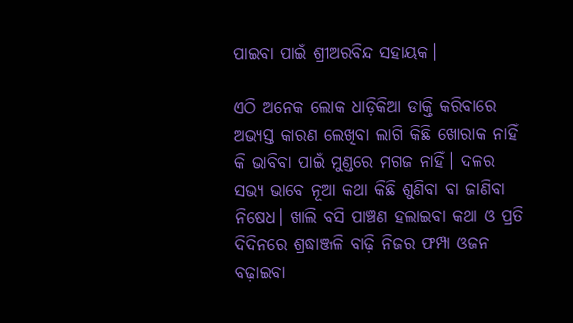ପାଇବା ପାଇଁ ଶ୍ରୀଅରବିନ୍ଦ ସହାୟକ।

ଏଠି ଅନେକ ଲୋକ ଧାଡ଼ିକିଆ ଡାକ୍ତି କରିବାରେ ଅଭ୍ୟସ୍ତ କାରଣ ଲେଖିବା ଲାଗି କିଛି ଖୋରାକ ନାହିଁ କି ଭାବିବା ପାଇଁ ମୁଣ୍ଡରେ ମଗଜ ନାହିଁ। ଦଳର ସଭ୍ୟ ଭାବେ ନୂଆ କଥା କିଛି ଶୁଣିବା ବା ଜାଣିବା ନିଷେଧ। ଖାଲି ବସି ପାଞ୍ଚଣ ହଲାଇବା କଥା ଓ ପ୍ରତି ଦିଦିନରେ ଶ୍ରଦ୍ଧାଞ୍ଜଳି ବାଢ଼ି ନିଜର ଫମ୍ପା ଓଜନ ବଢ଼ାଇବା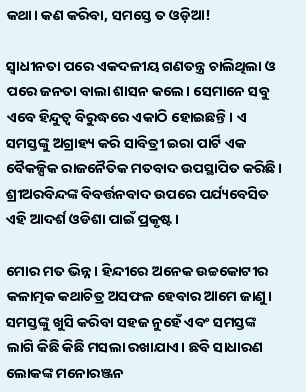କଥା। କଣ କରିବା, ସମସ୍ତେ ତ ଓଡ଼ିଆ!

ସ୍ଵାଧୀନତା ପରେ ଏକଦଳୀୟ ଗଣତନ୍ତ୍ର ଚାଲିଥିଲା ଓ ପରେ ଜନତା ବାଲା ଶାସନ କଲେ। ସେମାନେ ସବୁ ଏବେ ହିନ୍ଦୁତ୍ବ ବିରୁଦ୍ଧରେ ଏକାଠି ହୋଇଛନ୍ତି। ଏ ସମସ୍ତଙ୍କୁ ଅଗ୍ରାହ୍ୟ କରି ସାବିତ୍ରୀ ଇରା ପାର୍ଟି ଏକ ବୈକଳ୍ପିକ ରାଜନୈତିକ ମତବାଦ ଉପସ୍ଥାପିତ କରିଛି। ଶ୍ରୀଅରବିନ୍ଦଙ୍କ ବିବର୍ତ୍ତନବାଦ ଉପରେ ପର୍ଯ୍ୟବେସିତ ଏହି ଆଦର୍ଶ ଓଡିଶା ପାଇଁ ପ୍ରକୃଷ୍ଟ।

ମୋର ମତ ଭିନ୍ନ। ହିନ୍ଦୀରେ ଅନେକ ଉଚ୍ଚକୋଟୀର କଳାତ୍ମକ କଥାଚିତ୍ର ଅସଫଳ ହେବାର ଆମେ ଜାଣୁ। ସମସ୍ତଙ୍କୁ ଖୁସି କରିବା ସହଜ ନୁହେଁ ଏବଂ ସମସ୍ତଙ୍କ ଲାଗି କିଛି କିଛି ମସଲା ରଖାଯାଏ। ଛବି ସାଧାରଣ ଲୋକଙ୍କ ମନୋରଞ୍ଜନ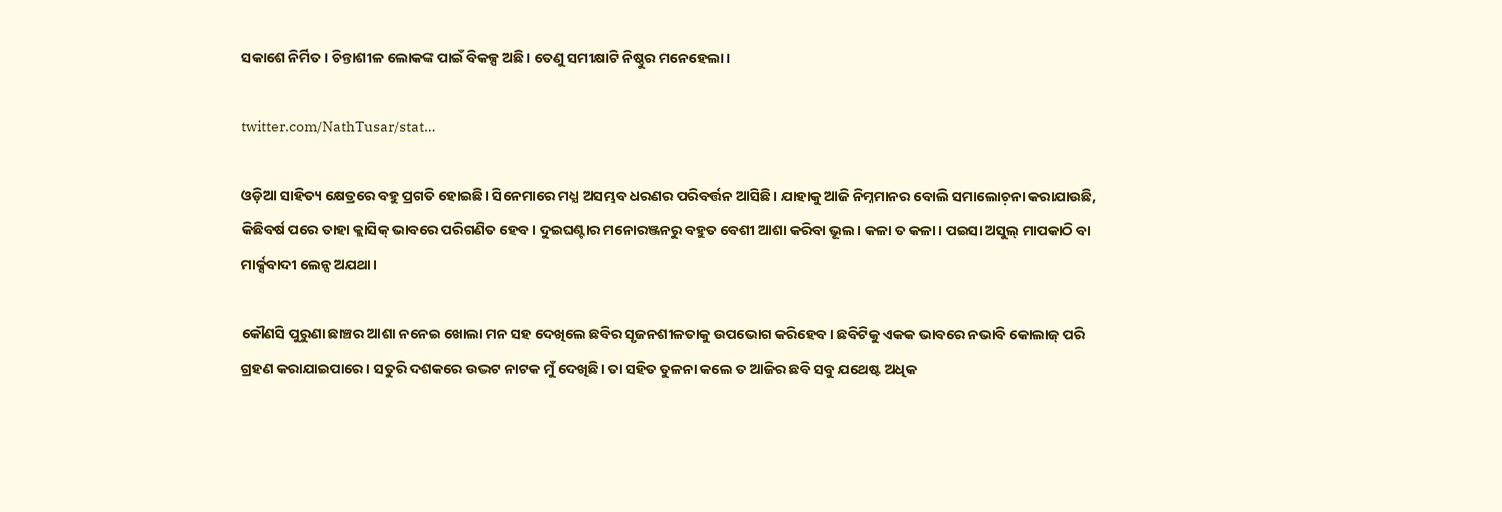ସକାଶେ ନିର୍ମିତ। ଚିନ୍ତାଶୀଳ ଲୋକଙ୍କ ପାଇଁ ବିକଳ୍ପ ଅଛି। ତେଣୁ ସମୀକ୍ଷାଟି ନିଷ୍ଠୁର ମନେହେଲା।

twitter.com/NathTusar/stat…

ଓଡ଼ିଆ ସାହିତ୍ୟ କ୍ଷେତ୍ରରେ ବହୁ ପ୍ରଗତି ହୋଇଛି। ସିନେମାରେ ମଧ୍ଯ ଅସମ୍ଭବ ଧରଣର ପରିବର୍ତ୍ତନ ଆସିଛି। ଯାହାକୁ ଆଜି ନିମ୍ନମାନର ବୋଲି ସମାଲୋଚ଼ନା କରାଯାଉଛି, କିଛିବର୍ଷ ପରେ ତାହା କ୍ଲାସିକ୍ ଭାବରେ ପରିଗଣିତ ହେବ। ଦୁଇଘଣ୍ଟାର ମନୋରଞ୍ଜନରୁ ବହୁତ ବେଶୀ ଆଶା କରିବା ଭୂଲ। କଳା ତ କଳା। ପଇସା ଅସୁଲ୍ ମାପକାଠି ବା ମାର୍କ୍ସବାଦୀ ଲେନ୍ସ ଅଯଥା।

କୌଣସି ପୁରୁଣା ଛାଞ୍ଚର ଆଶା ନନେଇ ଖୋଲା ମନ ସହ ଦେଖିଲେ ଛବିର ସୃଜନଶୀଳତାକୁ ଉପଭୋଗ କରିହେବ। ଛବିଟିକୁ ଏକକ ଭାବରେ ନଭାବି କୋଲାଜ୍ ପରି ଗ୍ରହଣ କରାଯାଇପାରେ। ସତୁରି ଦଶକରେ ଉଦ୍ଭଟ ନାଟକ ମୁଁ ଦେଖିଛି। ତା ସହିତ ତୁଳନା କଲେ ତ ଆଜିର ଛବି ସବୁ ଯଥେଷ୍ଟ ଅଧିକ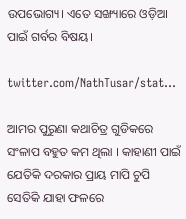ଉପଭୋଗ୍ୟ। ଏତେ ସଙ୍ଖ୍ୟାରେ ଓଡ଼ିଆ ପାଇଁ ଗର୍ବର ବିଷୟ।

twitter.com/NathTusar/stat…

ଆମର ପୁରୁଣା କଥାଚିତ୍ର ଗୁଡିକରେ ସଂଳାପ ବହୁତ କମ ଥିଲା । କାହାଣୀ ପାଇଁ ଯେତିକି ଦରକାର ପ୍ରାୟ ମାପି ଚୁପି ସେତିକି ଯାହା ଫଳରେ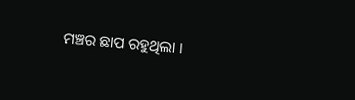ମଞ୍ଚର ଛାପ ରହୁଥିଲା ।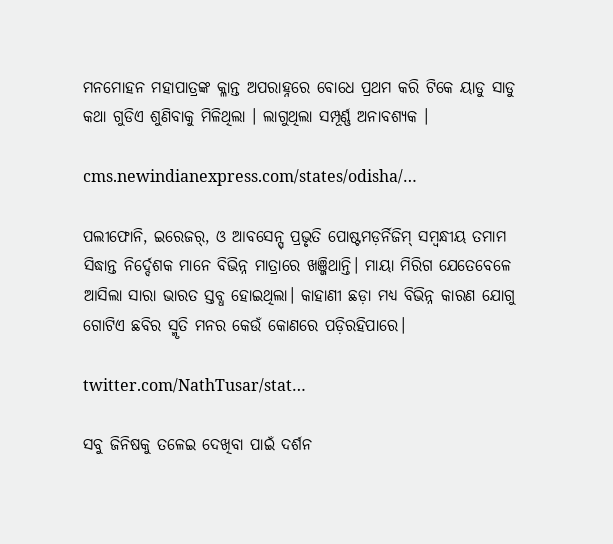ମନମୋହନ ମହାପାତ୍ରଙ୍କ କ୍ଳାନ୍ତ ଅପରାହ୍ନରେ ବୋଧେ ପ୍ରଥମ କରି ଟିକେ ୟାଡୁ ସାଡୁ କଥା ଗୁଡିଏ ଶୁଣିବାକୁ ମିଳିଥିଲା । ଲାଗୁଥିଲା ସମ୍ପୂର୍ଣ୍ଣ ଅନାବଶ୍ୟକ ।

cms.newindianexpress.com/states/odisha/…

ପଲୀଫୋନି, ଇରେଜର୍, ଓ ଆବସେନ୍ସ୍ ପ୍ରଭୃତି ପୋଷ୍ଟମଡ଼ର୍ନିଜିମ୍ ସମ୍ବନ୍ଧୀୟ ତମାମ ସିଦ୍ଧାନ୍ତ ନିର୍ଦ୍ଦେଶକ ମାନେ ବିଭିନ୍ନ ମାତ୍ରାରେ ଖଞ୍ଜିଥାନ୍ତି। ମାୟା ମିରିଗ ଯେତେବେଳେ ଆସିଲା ସାରା ଭାରତ ସ୍ତବ୍ଧ ହୋଇଥିଲା। କାହାଣୀ ଛଡ଼ା ମଧ୍ୟ ବିଭିନ୍ନ କାରଣ ଯୋଗୁ ଗୋଟିଏ ଛବିର ସ୍ମୃତି ମନର କେଉଁ କୋଣରେ ପଡ଼ିରହିପାରେ।

twitter.com/NathTusar/stat…

ସବୁ ଜିନିଷକୁ ତଳେଇ ଦେଖିବା ପାଇଁ ଦର୍ଶନ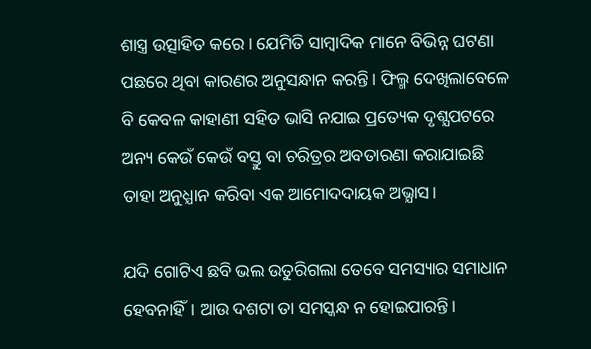ଶାସ୍ତ୍ର ଉତ୍ସାହିତ କରେ। ଯେମିତି ସାମ୍ବାଦିକ ମାନେ ବିଭିନ୍ନ ଘଟଣା ପଛରେ ଥିବା କାରଣର ଅନୁସନ୍ଧାନ କରନ୍ତି। ଫିଲ୍ମ ଦେଖିଲାବେଳେ ବି କେବଳ କାହାଣୀ ସହିତ ଭାସି ନଯାଇ ପ୍ରତ୍ୟେକ ଦୃଶ୍ଯପଟରେ ଅନ୍ୟ କେଉଁ କେଉଁ ବସ୍ତୁ ବା ଚରିତ୍ରର ଅବତାରଣା କରାଯାଇଛି ତାହା ଅନୁଧ୍ଯାନ କରିବା ଏକ ଆମୋଦଦାୟକ ଅଭ୍ଯାସ।

ଯଦି ଗୋଟିଏ ଛବି ଭଲ ଉତୁରିଗଲା ତେବେ ସମସ୍ୟାର ସମାଧାନ ହେବନାହିଁ। ଆଉ ଦଶଟା ତା ସମସ୍କନ୍ଧ ନ ହୋଇପାରନ୍ତି।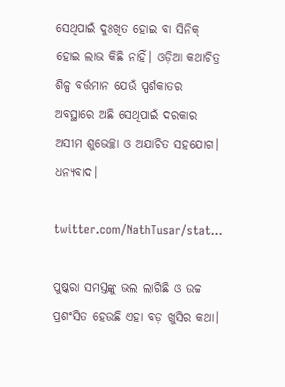ସେଥିପାଇଁ ଦୁଃଖିତ ହୋଇ ବା ସିନିକ୍ ହୋଇ ଲାଭ କିଛି ନାହିଁ। ଓଡ଼ିଆ କଥାଚିତ୍ର ଶିଳ୍ପ ବର୍ତ୍ତମାନ ଯେଉଁ ସ୍ପର୍ଶକାତର ଅବସ୍ଥାରେ ଅଛି ସେଥିପାଇଁ ଦରକାର ଅସୀମ ଶୁଭେଚ୍ଛା ଓ ଅଯାଚିତ ସହଯୋଗ। ଧନ୍ୟବାଦ।

twitter.com/NathTusar/stat…

ପୁଷ୍କରା ସମସ୍ତଙ୍କୁ ଭଲ ଲାଗିଛି ଓ ଉଚ୍ଚ ପ୍ରଶଂସିତ ହେଉଛି ଏହା ବଡ଼ ଖୁସିର କଥା।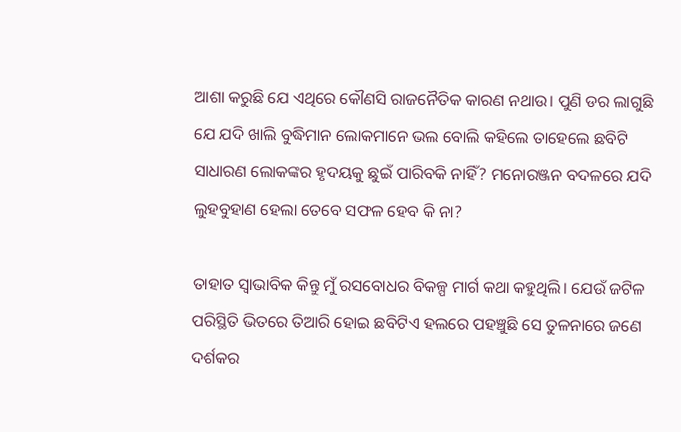ଆଶା କରୁଛି ଯେ ଏଥିରେ କୌଣସି ରାଜନୈତିକ କାରଣ ନଥାଉ। ପୁଣି ଡର ଲାଗୁଛି ଯେ ଯଦି ଖାଲି ବୁଦ୍ଧିମାନ ଲୋକମାନେ ଭଲ ବୋଲି କହିଲେ ତାହେଲେ ଛବିଟି ସାଧାରଣ ଲୋକଙ୍କର ହୃଦୟକୁ ଛୁଇଁ ପାରିବକି ନାହିଁ? ମନୋରଞ୍ଜନ ବଦଳରେ ଯଦି ଲୁହବୁହାଣ ହେଲା ତେବେ ସଫଳ ହେବ କି ନା?

ତାହାତ ସ୍ବାଭାବିକ କିନ୍ତୁ ମୁଁ ରସବୋଧର ବିକଳ୍ପ ମାର୍ଗ କଥା କହୁଥିଲି। ଯେଉଁ ଜଟିଳ ପରିସ୍ଥିତି ଭିତରେ ତିଆରି ହୋଇ ଛବିଟିଏ ହଲରେ ପହଞ୍ଚୁଛି ସେ ତୁଳନାରେ ଜଣେ ଦର୍ଶକର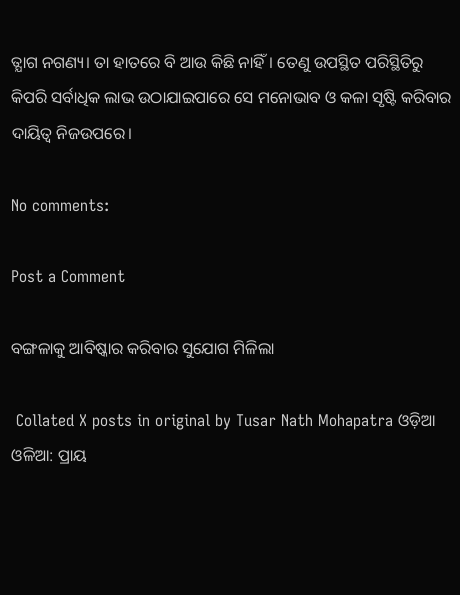ତ୍ଯାଗ ନଗଣ୍ୟ। ତା ହାତରେ ବି ଆଉ କିଛି ନାହିଁ। ତେଣୁ ଉପସ୍ଥିତ ପରିସ୍ଥିତିରୁ କିପରି ସର୍ବାଧିକ ଲାଭ ଉଠାଯାଇପାରେ ସେ ମନୋଭାବ ଓ କଳା ସୃଷ୍ଟି କରିବାର ଦାୟିତ୍ବ ନିଜଉପରେ।

No comments:

Post a Comment

ବଙ୍ଗଳାକୁ ଆବିଷ୍କାର କରିବାର ସୁଯୋଗ ମିଳିଲା

 Collated X posts in original by Tusar Nath Mohapatra ଓଡ଼ିଆ ଓଳିଆ: ପ୍ରାୟ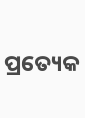ପ୍ରତ୍ୟେକ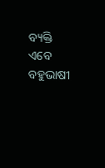ବ୍ୟକ୍ତି ଏବେ ବହୁଭାଷୀ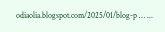odiaolia.blogspot.com/2025/01/blog-p … ...